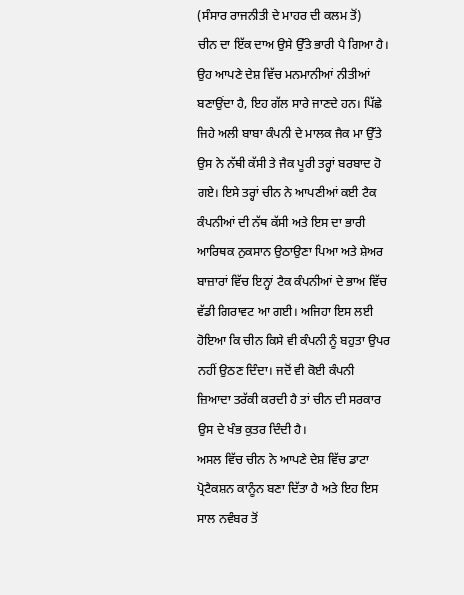(ਸੰਸਾਰ ਰਾਜਨੀਤੀ ਦੇ ਮਾਹਰ ਦੀ ਕਲਮ ਤੋਂ)
ਚੀਨ ਦਾ ਇੱਕ ਦਾਅ ਉਸੇ ਉੱਤੇ ਭਾਰੀ ਪੈ ਗਿਆ ਹੈ। ਉਹ ਆਪਣੇ ਦੇਸ਼ ਵਿੱਚ ਮਨਮਾਨੀਆਂ ਨੀਤੀਆਂ ਬਣਾਉਂਦਾ ਹੈ, ਇਹ ਗੱਲ ਸਾਰੇ ਜਾਣਦੇ ਹਨ। ਪਿੱਛੇ ਜਿਹੇ ਅਲੀ ਬਾਬਾ ਕੰਪਨੀ ਦੇ ਮਾਲਕ ਜੈਕ ਮਾ ਉੱਤੇ ਉਸ ਨੇ ਨੱਥੀ ਕੱਸੀ ਤੇ ਜੈਕ ਪੂਰੀ ਤਰ੍ਹਾਂ ਬਰਬਾਦ ਹੋ ਗਏ। ਇਸੇ ਤਰ੍ਹਾਂ ਚੀਨ ਨੇ ਆਪਣੀਆਂ ਕਈ ਟੈਕ ਕੰਪਨੀਆਂ ਦੀ ਨੱਥ ਕੱਸੀ ਅਤੇ ਇਸ ਦਾ ਭਾਰੀ ਆਰਿਥਕ ਨੁਕਸਾਨ ਉਠਾਉਣਾ ਪਿਆ ਅਤੇ ਸ਼ੇਅਰ ਬਾਜ਼ਾਰਾਂ ਵਿੱਚ ਇਨ੍ਹਾਂ ਟੈਕ ਕੰਪਨੀਆਂ ਦੇ ਭਾਅ ਵਿੱਚ ਵੱਡੀ ਗਿਰਾਵਟ ਆ ਗਈ। ਅਜਿਹਾ ਇਸ ਲਈ ਹੋਇਆ ਕਿ ਚੀਨ ਕਿਸੇ ਵੀ ਕੰਪਨੀ ਨੂੰ ਬਹੁਤਾ ਉਪਰ ਨਹੀਂ ਉਠਣ ਦਿੰਦਾ। ਜਦੋਂ ਵੀ ਕੋਈ ਕੰਪਨੀ ਜ਼ਿਆਦਾ ਤਰੱਕੀ ਕਰਦੀ ਹੈ ਤਾਂ ਚੀਨ ਦੀ ਸਰਕਾਰ ਉਸ ਦੇ ਖੰਭ ਕੁਤਰ ਦਿੰਦੀ ਹੈ।
ਅਸਲ ਵਿੱਚ ਚੀਨ ਨੇ ਆਪਣੇ ਦੇਸ਼ ਵਿੱਚ ਡਾਟਾ ਪ੍ਰੋਟੈਕਸ਼ਨ ਕਾਨੂੰਨ ਬਣਾ ਦਿੱਤਾ ਹੈ ਅਤੇ ਇਹ ਇਸ ਸਾਲ ਨਵੰਬਰ ਤੋਂ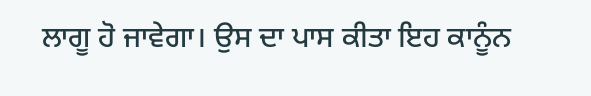ਲਾਗੂ ਹੋ ਜਾਵੇਗਾ। ਉਸ ਦਾ ਪਾਸ ਕੀਤਾ ਇਹ ਕਾਨੂੰਨ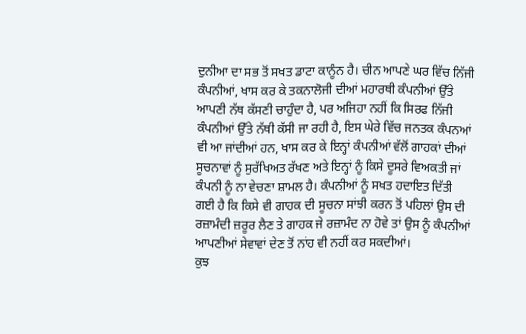ਦੁਨੀਆ ਦਾ ਸਭ ਤੋਂ ਸਖਤ ਡਾਟਾ ਕਾਨੂੰਨ ਹੈ। ਚੀਨ ਆਪਣੇ ਘਰ ਵਿੱਚ ਨਿੱਜੀ ਕੰਪਨੀਆਂ, ਖਾਸ ਕਰ ਕੇ ਤਕਨਾਲੋਜੀ ਦੀਆਂ ਮਹਾਰਥੀ ਕੰਪਨੀਆਂ ਉੱਤੇ ਆਪਣੀ ਨੱਥ ਕੱਸਣੀ ਚਾਹੁੰਦਾ ਹੈ, ਪਰ ਅਜਿਹਾ ਨਹੀਂ ਕਿ ਸਿਰਫ ਨਿੱਜੀ ਕੰਪਨੀਆਂ ਉੱਤੇ ਨੱਥੀ ਕੱਸੀ ਜਾ ਰਹੀ ਹੈ, ਇਸ ਘੇਰੇ ਵਿੱਚ ਜਨਤਕ ਕੰਪਨਆਂ ਵੀ ਆ ਜਾਂਦੀਆਂ ਹਨ, ਖਾਸ ਕਰ ਕੇ ਇਨ੍ਹਾਂ ਕੰਪਨੀਆਂ ਵੱਲੋਂ ਗਾਹਕਾਂ ਦੀਆਂ ਸੂਚਨਾਵਾਂ ਨੂੰ ਸੁਰੱਖਿਅਤ ਰੱਖਣ ਅਤੇ ਇਨ੍ਹਾਂ ਨੂੰ ਕਿਸੇ ਦੂਸਰੇ ਵਿਅਕਤੀ ਜਾਂ ਕੰਪਨੀ ਨੂੰ ਨਾ ਵੇਚਣਾ ਸ਼ਾਮਲ ਹੈ। ਕੰਪਨੀਆਂ ਨੂੰ ਸਖਤ ਹਦਾਇਤ ਦਿੱਤੀ ਗਈ ਹੈ ਕਿ ਕਿਸੇ ਵੀ ਗਾਹਕ ਦੀ ਸੂਚਨਾ ਸਾਂਝੀ ਕਰਨ ਤੋਂ ਪਹਿਲਾਂ ਉਸ ਦੀ ਰਜ਼ਾਮੰਦੀ ਜ਼ਰੂਰ ਲੈਣ ਤੇ ਗਾਹਕ ਜੇ ਰਜ਼ਾਮੰਦ ਨਾ ਹੋਵੇ ਤਾਂ ਉਸ ਨੂੰ ਕੰਪਨੀਆਂ ਆਪਣੀਆਂ ਸੇਵਾਵਾਂ ਦੇਣ ਤੋਂ ਨਾਂਹ ਵੀ ਨਹੀਂ ਕਰ ਸਕਦੀਆਂ।
ਕੁਝ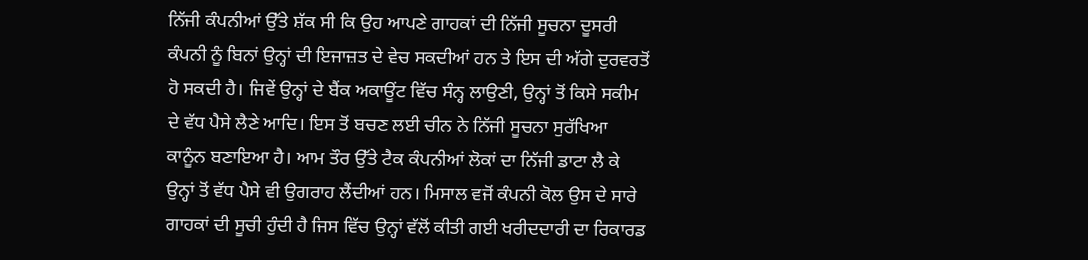ਨਿੱਜੀ ਕੰਪਨੀਆਂ ਉੱਤੇ ਸ਼ੱਕ ਸੀ ਕਿ ਉਹ ਆਪਣੇ ਗਾਹਕਾਂ ਦੀ ਨਿੱਜੀ ਸੂਚਨਾ ਦੂਸਰੀ ਕੰਪਨੀ ਨੂੰ ਬਿਨਾਂ ਉਨ੍ਹਾਂ ਦੀ ਇਜਾਜ਼ਤ ਦੇ ਵੇਚ ਸਕਦੀਆਂ ਹਨ ਤੇ ਇਸ ਦੀ ਅੱਗੇ ਦੁਰਵਰਤੋਂ ਹੋ ਸਕਦੀ ਹੈ। ਜਿਵੇਂ ਉਨ੍ਹਾਂ ਦੇ ਬੈਂਕ ਅਕਾਊਂਟ ਵਿੱਚ ਸੰਨ੍ਹ ਲਾਉਣੀ, ਉਨ੍ਹਾਂ ਤੋਂ ਕਿਸੇ ਸਕੀਮ ਦੇ ਵੱਧ ਪੈਸੇ ਲੈਣੇ ਆਦਿ। ਇਸ ਤੋਂ ਬਚਣ ਲਈ ਚੀਨ ਨੇ ਨਿੱਜੀ ਸੂਚਨਾ ਸੁਰੱਖਿਆ ਕਾਨੂੰਨ ਬਣਾਇਆ ਹੈ। ਆਮ ਤੌਰ ਉੱਤੇ ਟੈਕ ਕੰਪਨੀਆਂ ਲੋਕਾਂ ਦਾ ਨਿੱਜੀ ਡਾਟਾ ਲੈ ਕੇ ਉਨ੍ਹਾਂ ਤੋਂ ਵੱਧ ਪੈਸੇ ਵੀ ਉਗਰਾਹ ਲੈਂਦੀਆਂ ਹਨ। ਮਿਸਾਲ ਵਜੋਂ ਕੰਪਨੀ ਕੋਲ ਉਸ ਦੇ ਸਾਰੇ ਗਾਹਕਾਂ ਦੀ ਸੂਚੀ ਹੁੰਦੀ ਹੈ ਜਿਸ ਵਿੱਚ ਉਨ੍ਹਾਂ ਵੱਲੋਂ ਕੀਤੀ ਗਈ ਖਰੀਦਦਾਰੀ ਦਾ ਰਿਕਾਰਡ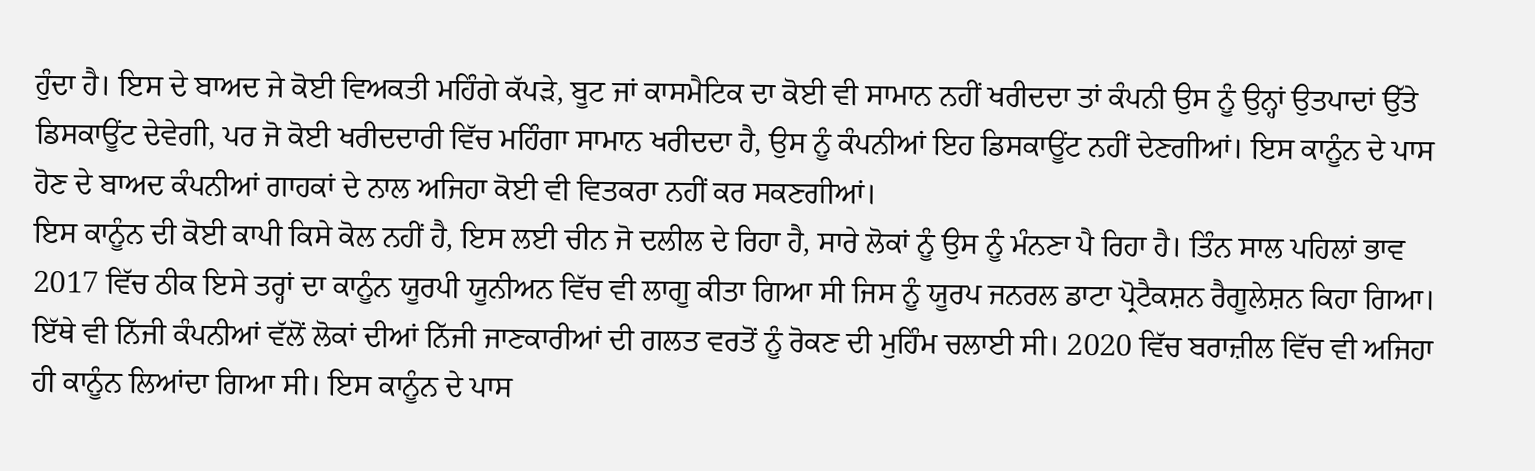ਹੁੰਦਾ ਹੈ। ਇਸ ਦੇ ਬਾਅਦ ਜੇ ਕੋਈ ਵਿਅਕਤੀ ਮਹਿੰਗੇ ਕੱਪੜੇ, ਬੂਟ ਜਾਂ ਕਾਸਮੈਟਿਕ ਦਾ ਕੋਈ ਵੀ ਸਾਮਾਨ ਨਹੀਂ ਖਰੀਦਦਾ ਤਾਂ ਕੰਪਨੀ ਉਸ ਨੂੰ ਉਨ੍ਹਾਂ ਉਤਪਾਦਾਂ ਉੱਤੇ ਡਿਸਕਾਊਂਟ ਦੇਵੇਗੀ, ਪਰ ਜੋ ਕੋਈ ਖਰੀਦਦਾਰੀ ਵਿੱਚ ਮਹਿੰਗਾ ਸਾਮਾਨ ਖਰੀਦਦਾ ਹੈ, ਉਸ ਨੂੰ ਕੰਪਨੀਆਂ ਇਹ ਡਿਸਕਾਊਂਟ ਨਹੀਂ ਦੇਣਗੀਆਂ। ਇਸ ਕਾਨੂੰਨ ਦੇ ਪਾਸ ਹੋਣ ਦੇ ਬਾਅਦ ਕੰਪਨੀਆਂ ਗਾਹਕਾਂ ਦੇ ਨਾਲ ਅਜਿਹਾ ਕੋਈ ਵੀ ਵਿਤਕਰਾ ਨਹੀਂ ਕਰ ਸਕਣਗੀਆਂ।
ਇਸ ਕਾਨੂੰਨ ਦੀ ਕੋਈ ਕਾਪੀ ਕਿਸੇ ਕੋਲ ਨਹੀਂ ਹੈ, ਇਸ ਲਈ ਚੀਨ ਜੋ ਦਲੀਲ ਦੇ ਰਿਹਾ ਹੈ, ਸਾਰੇ ਲੋਕਾਂ ਨੂੰ ਉਸ ਨੂੰ ਮੰਨਣਾ ਪੈ ਰਿਹਾ ਹੈ। ਤਿੰਨ ਸਾਲ ਪਹਿਲਾਂ ਭਾਵ 2017 ਵਿੱਚ ਠੀਕ ਇਸੇ ਤਰ੍ਹਾਂ ਦਾ ਕਾਨੂੰਨ ਯੂਰਪੀ ਯੂਨੀਅਨ ਵਿੱਚ ਵੀ ਲਾਗੂ ਕੀਤਾ ਗਿਆ ਸੀ ਜਿਸ ਨੂੰ ਯੂਰਪ ਜਨਰਲ ਡਾਟਾ ਪ੍ਰੋਟੈਕਸ਼ਨ ਰੈਗੂਲੇਸ਼ਨ ਕਿਹਾ ਗਿਆ। ਇੱਥੇ ਵੀ ਨਿੱਜੀ ਕੰਪਨੀਆਂ ਵੱਲੋਂ ਲੋਕਾਂ ਦੀਆਂ ਨਿੱਜੀ ਜਾਣਕਾਰੀਆਂ ਦੀ ਗਲਤ ਵਰਤੋਂ ਨੂੰ ਰੋਕਣ ਦੀ ਮੁਹਿੰਮ ਚਲਾਈ ਸੀ। 2020 ਵਿੱਚ ਬਰਾਜ਼ੀਲ ਵਿੱਚ ਵੀ ਅਜਿਹਾ ਹੀ ਕਾਨੂੰਨ ਲਿਆਂਦਾ ਗਿਆ ਸੀ। ਇਸ ਕਾਨੂੰਨ ਦੇ ਪਾਸ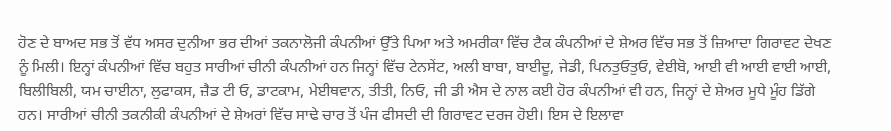ਹੋਣ ਦੇ ਬਾਅਦ ਸਭ ਤੋਂ ਵੱਧ ਅਸਰ ਦੁਨੀਆ ਭਰ ਦੀਆਂ ਤਕਨਾਲੋਜੀ ਕੰਪਨੀਆਂ ਉੱਤੇ ਪਿਆ ਅਤੇ ਅਮਰੀਕਾ ਵਿੱਚ ਟੈਕ ਕੰਪਨੀਆਂ ਦੇ ਸ਼ੇਅਰ ਵਿੱਚ ਸਭ ਤੋਂ ਜ਼ਿਆਦਾ ਗਿਰਾਵਟ ਦੇਖਣ ਨੂੰ ਮਿਲੀ। ਇਨ੍ਹਾਂ ਕੰਪਨੀਆਂ ਵਿੱਚ ਬਹੁਤ ਸਾਰੀਆਂ ਚੀਨੀ ਕੰਪਨੀਆਂ ਹਨ ਜਿਨ੍ਹਾਂ ਵਿੱਚ ਟੇਨਸੇਂਟ, ਅਲੀ ਬਾਬਾ, ਬਾਈਦੂ, ਜੇਡੀ, ਪਿਨਤੁਓਤੁਓ, ਵੇਈਬੋ, ਆਈ ਵੀ ਆਈ ਵਾਈ ਆਈ, ਬਿਲੀਬਿਲੀ, ਯਮ ਚਾਈਨਾ, ਲੁਫਾਕਸ, ਜ਼ੈਡ ਟੀ ਓ, ਡਾਟਕਾਮ, ਮੇਈਥਵਾਨ, ਤੀਤੀ, ਨਿਓ, ਜੀ ਡੀ ਐਸ ਦੇ ਨਾਲ ਕਈ ਹੋਰ ਕੰਪਨੀਆਂ ਵੀ ਹਨ, ਜਿਨ੍ਹਾਂ ਦੇ ਸ਼ੇਅਰ ਮੂਧੇ ਮੂੰਹ ਡਿੱਗੇ ਹਨ। ਸਾਰੀਆਂ ਚੀਨੀ ਤਕਨੀਕੀ ਕੰਪਨੀਆਂ ਦੇ ਸ਼ੇਅਰਾਂ ਵਿੱਚ ਸਾਢੇ ਚਾਰ ਤੋਂ ਪੰਜ ਫੀਸਦੀ ਦੀ ਗਿਰਾਵਟ ਦਰਜ ਹੋਈ। ਇਸ ਦੇ ਇਲਾਵਾ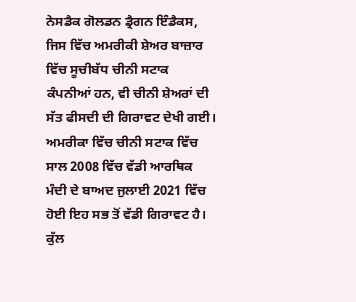ਨੇਸਡੈਕ ਗੋਲਡਨ ਡ੍ਰੈਗਨ ਇੰਡੈਕਸ, ਜਿਸ ਵਿੱਚ ਅਮਰੀਕੀ ਸ਼ੇਅਰ ਬਾਜ਼ਾਰ ਵਿੱਚ ਸੂਚੀਬੱਧ ਚੀਨੀ ਸਟਾਕ ਕੰਪਨੀਆਂ ਹਨ, ਵੀ ਚੀਨੀ ਸ਼ੇਅਰਾਂ ਦੀ ਸੱਤ ਫੀਸਦੀ ਦੀ ਗਿਰਾਵਟ ਦੇਖੀ ਗਈ।
ਅਮਰੀਕਾ ਵਿੱਚ ਚੀਨੀ ਸਟਾਕ ਵਿੱਚ ਸਾਲ 2008 ਵਿੱਚ ਵੱਡੀ ਆਰਥਿਕ ਮੰਦੀ ਦੇ ਬਾਅਦ ਜੁਲਾਈ 2021 ਵਿੱਚ ਹੋਈ ਇਹ ਸਭ ਤੋਂ ਵੱਡੀ ਗਿਰਾਵਟ ਹੈ। ਕੁੱਲ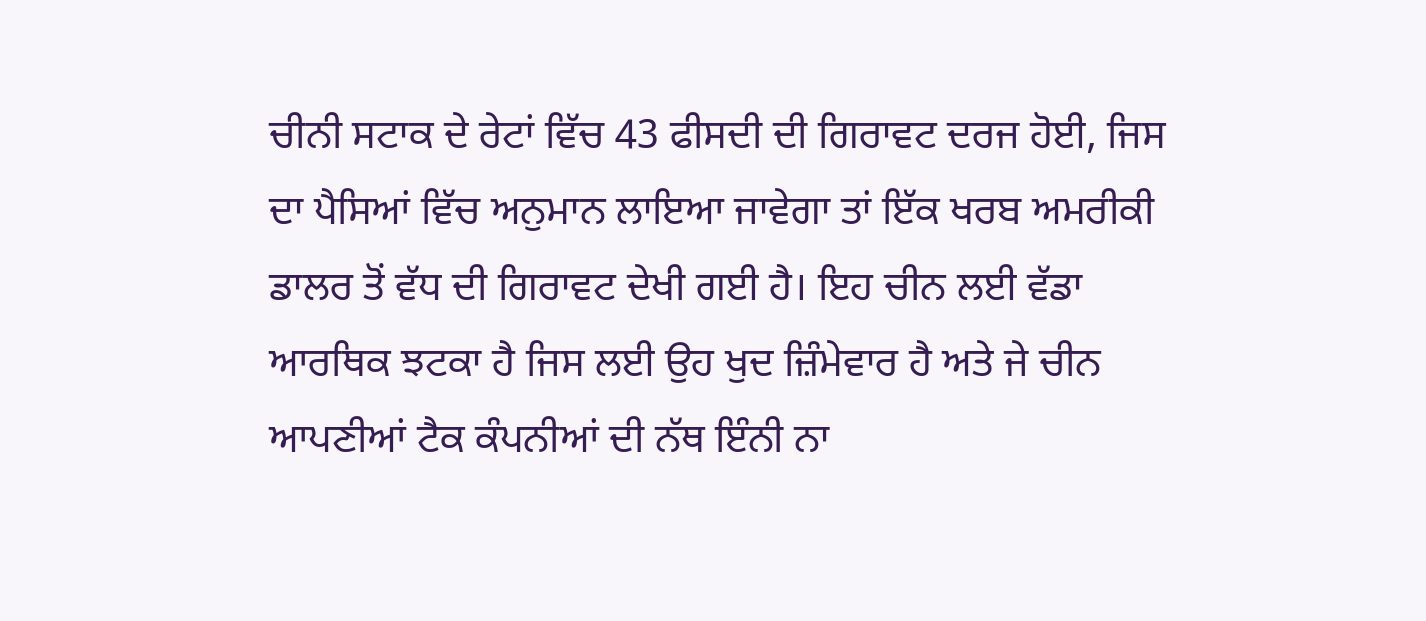ਚੀਨੀ ਸਟਾਕ ਦੇ ਰੇਟਾਂ ਵਿੱਚ 43 ਫੀਸਦੀ ਦੀ ਗਿਰਾਵਟ ਦਰਜ ਹੋਈ, ਜਿਸ ਦਾ ਪੈਸਿਆਂ ਵਿੱਚ ਅਨੁਮਾਨ ਲਾਇਆ ਜਾਵੇਗਾ ਤਾਂ ਇੱਕ ਖਰਬ ਅਮਰੀਕੀ ਡਾਲਰ ਤੋਂ ਵੱਧ ਦੀ ਗਿਰਾਵਟ ਦੇਖੀ ਗਈ ਹੈ। ਇਹ ਚੀਨ ਲਈ ਵੱਡਾ ਆਰਥਿਕ ਝਟਕਾ ਹੈ ਜਿਸ ਲਈ ਉਹ ਖੁਦ ਜ਼ਿੰਮੇਵਾਰ ਹੈ ਅਤੇ ਜੇ ਚੀਨ ਆਪਣੀਆਂ ਟੈਕ ਕੰਪਨੀਆਂ ਦੀ ਨੱਥ ਇੰਨੀ ਨਾ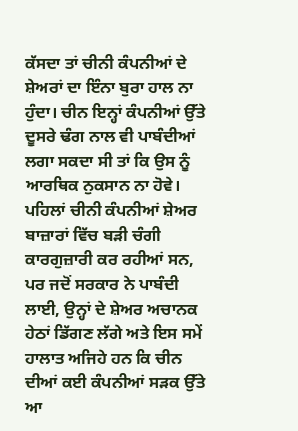ਕੱਸਦਾ ਤਾਂ ਚੀਨੀ ਕੰਪਨੀਆਂ ਦੇ ਸ਼ੇਅਰਾਂ ਦਾ ਇੰਨਾ ਬੁਰਾ ਹਾਲ ਨਾ ਹੁੰਦਾ। ਚੀਨ ਇਨ੍ਹਾਂ ਕੰਪਨੀਆਂ ਉੱਤੇ ਦੂਸਰੇ ਢੰਗ ਨਾਲ ਵੀ ਪਾਬੰਦੀਆਂ ਲਗਾ ਸਕਦਾ ਸੀ ਤਾਂ ਕਿ ਉਸ ਨੂੰ ਆਰਥਿਕ ਨੁਕਸਾਨ ਨਾ ਹੋਵੇ।
ਪਹਿਲਾਂ ਚੀਨੀ ਕੰਪਨੀਆਂ ਸ਼ੇਅਰ ਬਾਜ਼ਾਰਾਂ ਵਿੱਚ ਬੜੀ ਚੰਗੀ ਕਾਰਗੁਜ਼ਾਰੀ ਕਰ ਰਹੀਆਂ ਸਨ, ਪਰ ਜਦੋਂ ਸਰਕਾਰ ਨੇ ਪਾਬੰਦੀ ਲਾਈ, ਉਨ੍ਹਾਂ ਦੇ ਸ਼ੇਅਰ ਅਚਾਨਕ ਹੇਠਾਂ ਡਿੱਗਣ ਲੱਗੇ ਅਤੇ ਇਸ ਸਮੇਂ ਹਾਲਾਤ ਅਜਿਹੇ ਹਨ ਕਿ ਚੀਨ ਦੀਆਂ ਕਈ ਕੰਪਨੀਆਂ ਸੜਕ ਉੱਤੇ ਆ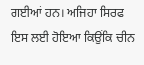ਗਈਆਂ ਹਨ। ਅਜਿਹਾ ਸਿਰਫ ਇਸ ਲਈ ਹੋਇਆ ਕਿਉਂਕਿ ਚੀਨ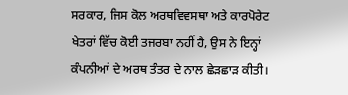ਸਰਕਾਰ, ਜਿਸ ਕੋਲ ਅਰਥਵਿਵਸਥਾ ਅਤੇ ਕਾਰਪੋਰੇਟ ਖੇਤਰਾਂ ਵਿੱਚ ਕੋਈ ਤਜਰਬਾ ਨਹੀਂ ਹੈ, ਉਸ ਨੇ ਇਨ੍ਹਾਂ ਕੰਪਨੀਆਂ ਦੇ ਅਰਥ ਤੰਤਰ ਦੇ ਨਾਲ ਛੇੜਛਾੜ ਕੀਤੀ।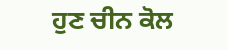ਹੁਣ ਚੀਨ ਕੋਲ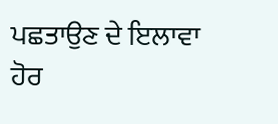ਪਛਤਾਉਣ ਦੇ ਇਲਾਵਾ ਹੋਰ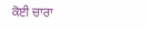ਕੋਈ ਚਾਰਾ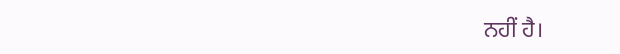ਨਹੀਂ ਹੈ।